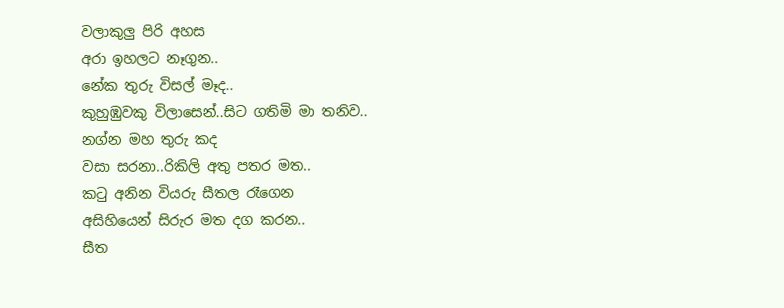වලාකුලු පිරි අහස
අරා ඉහලට නෑගුන..
නේක තුරු විසල් මෑද..
කුහුඹුවකු විලාසෙන්..සිට ගතිමි මා තනිව..
නග්න මහ තුරු කද
වසා සරනා..රිකිලි අතු පතර මත..
කටු අනින වියරු සීතල රෑගෙන
අසිහියෙන් සිරුර මත දග කරන..
සීත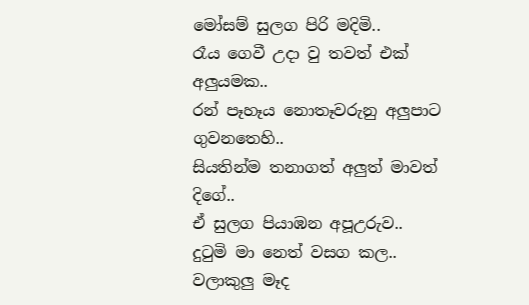මෝසම් සුලග පිරි මදිමි..
රෑය ගෙවී උදා වු තවත් එක් අලුයමක..
රන් පෑහෑය නොතෑවරුනු අලුපාට ගුවනතෙහි..
සියතින්ම තනාගත් අලුත් මාවත් දිගේ..
ඒ සුලග පියාඹන අපූඋරුව..
දුටුමි මා නෙත් වසග කල..
වලාකුලු මෑද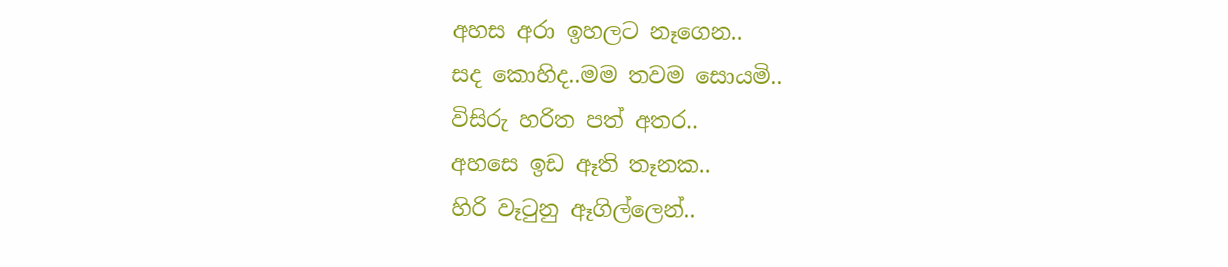අහස අරා ඉහලට නෑගෙන..
සද කොහිද..මම තවම සොයමි..
විසිරු හරිත පත් අතර..
අහසෙ ඉඩ ඈති තෑනක..
හිරි වෑටුනු ඈගිල්ලෙන්..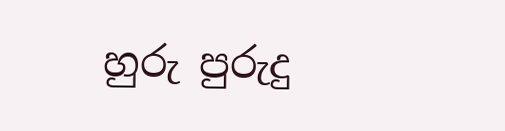හුරු පුරුදු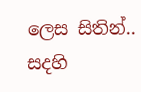ලෙස සිතින්..
සදහි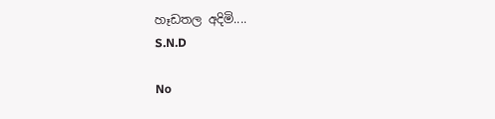හෑඩතල අදිමි....
S.N.D

No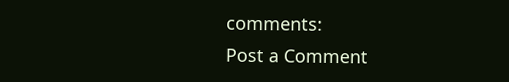comments:
Post a Comment